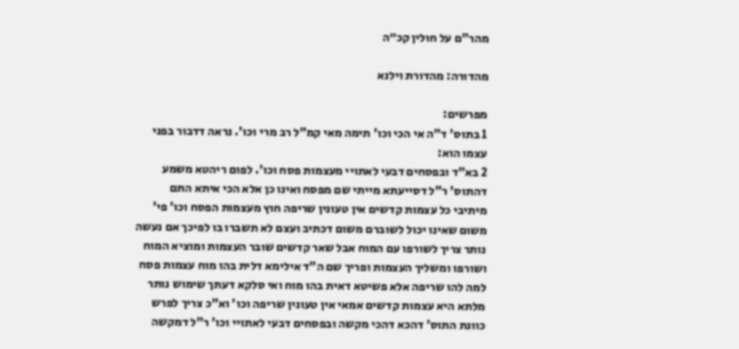מהר"ם על חולין קכ״ה

מהדורה: מהדורת וילנא

מפרשים:
1 בתוס' ד"ה אי הכי וכו' תימה מאי קמ"ל רב מרי וכו'. נראה דדבור בפני עצמו הוא:
2 בא"ד ובפסחים דבעי לאתויי מעצמות פסח וכו'. לפום ריהטא משמע דהתוס' ר"ל דסייעתא מייתי שם מפסח ואינו כן אלא הכי איתא התם מיתיבי כל עצמות קדשים אין טעונין שריפה חוץ מעצמות הפסח וכו' פי' משום שאינו יכול לשוברם משום דכתיב ועצם לא תשברו בו לפיכך אם נעשה נותר צריך לשורפו עם המוח אבל שאר קדשים שובר העצמות ומוציא המוח ושורפו ומשליך העצמות ופריך שם ה"ד אילימא דלית בהו מוח עצמות פסח למה להו שריפה אלא פשיטא דאית בהו מוח ואי סלקא דעתך שימוש נותר מלתא היא עצמות קדשים אמאי אין טעונין שריפה וכו' וא"כ צריך לפרש כוונת התוס' דהכא דהכי מקשה ובפסחים דבעי לאתויי וכו' ר"ל דמקשה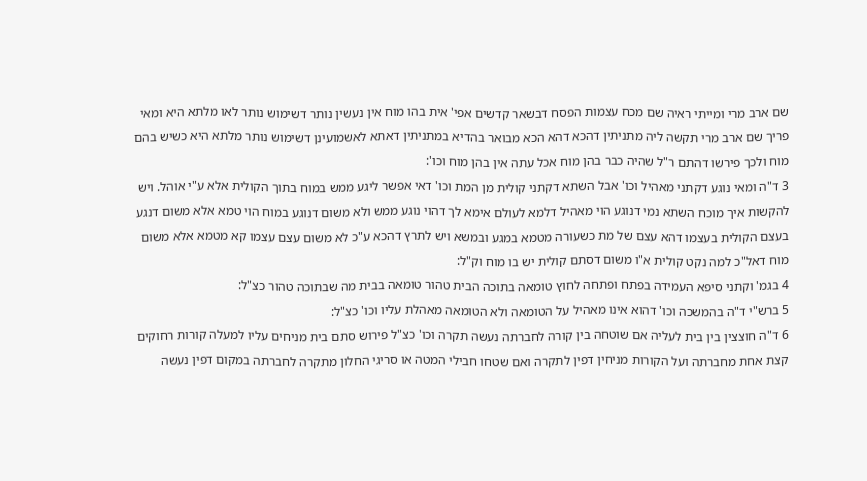שם ארב מרי ומייתי ראיה שם מכח עצמות הפסח דבשאר קדשים אפי' אית בהו מוח אין נעשין נותר דשימוש נותר לאו מלתא היא ומאי פריך שם ארב מרי תקשה ליה מתניתין דהכא דהא הכא מבואר בהדיא במתניתין דאתא לאשמועינן דשימוש נותר מלתא היא כשיש בהם מוח ולכך פירשו דהתם ר"ל שהיה כבר בהן מוח אכל עתה אין בהן מוח וכו':
3 ד"ה ומאי נוגע דקתני מאהיל וכו' אבל השתא דקתני קולית מן המת וכו' דאי אפשר ליגע ממש במוח בתוך הקולית אלא ע"י אוהל. ויש להקשות איך מוכח השתא נמי דנוגע הוי מאהיל דלמא לעולם אימא לך דהוי נוגע ממש ולא משום דנוגע במוח הוי טמא אלא משום דנגע בעצם הקולית בעצמו דהא עצם של מת כשעורה מטמא במגע ובמשא ויש לתרץ דהכא ע"כ לא משום עצם עצמו קא מטמא אלא משום מוח דאל"כ למה נקט קולית א"ו משום דסתם קולית יש בו מוח וק"ל:
4 בגמ' וקתני סיפא העמידה בפתח ופתחה לחוץ טומאה בתוכה הבית טהור טומאה בבית מה שבתוכה טהור כצ"ל:
5 ברש"י ד"ה בהמשכה וכו' דהוא אינו מאהיל על הטומאה ולא הטומאה מאהלת עליו וכו' כצ"ל:
6 ד"ה חוצצין בין בית לעליה אם שוטחה בין קורה לחברתה נעשה תקרה וכו' כצ"ל פירוש סתם בית מניחים עליו למעלה קורות רחוקים קצת אחת מחברתה ועל הקורות מניחין דפין לתקרה ואם שטחו חבילי המטה או סריגי החלון מתקרה לחברתה במקום דפין נעשה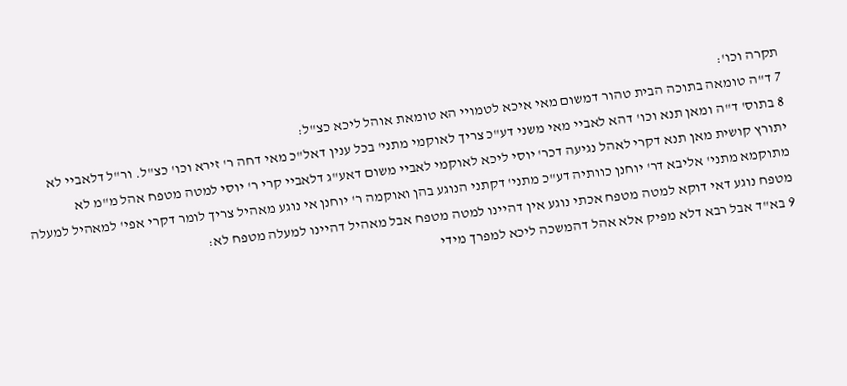תקרה וכו':
7 ד"ה טומאה בתוכה הבית טהור דמשום מאי איכא לטמויי הא טומאת אוהל ליכא כצ"ל:
8 בתוס' ד"ה ומאן תנא וכו' דהא לאביי מאי משני דע"כ צריך לאוקמי מתני' בכל ענין דאל"כ מאי דחה ר' זירא וכו' כצ"ל. ור"ל דלאביי לא יתורץ קושית מאן תנא דקרי לאהל נגיעה דכר' יוסי ליכא לאוקמי לאביי משום דאע"ג דלאביי קרי ר' יוסי למטה מטפח אהל מ"מ לא מתוקמא מתני' אליבא דר' יוחנן כוותיה דע"כ מתני' דקתני הנוגע בהן ואוקמה ר' יוחנן אי נוגע מאהיל צריך לומר דקרי אפי' למאהיל למעלה מטפח נוגע דאי דוקא למטה מטפח אכתי נוגע אין דהיינו למטה מטפח אבל מאהיל דהיינו למעלה מטפח לא:
9 בא"ד אבל רבא דלא מפיק אלא אהל דהמשכה ליכא למפרך מידי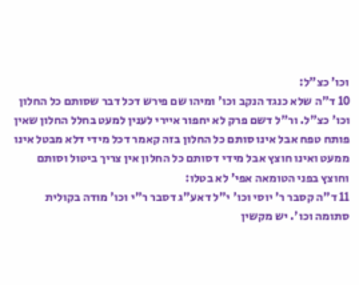וכו' כצ"ל:
10 ד"ה שלא כנגד הנקב וכו' ומיהו שם פירש דכל דבר שסותם כל החלון וכו' כצ"ל. ור"ל דשם פרק לא יחפור איירי לענין למעט בחלל החלון שאין פותח טפח אבל אינו סותם כל החלון בזה קאמר דכל מידי דלא מבטל אינו ממעט ואינו חוצץ אבל מידי דסותם כל החלון אין צריך ביטול וסותם וחוצץ בפני הטומאה אפי' לא בטלו:
11 ד"ה קסבר ר' יוסי וכו' י"ל דאע"ג דסבר ר"י וכו' מודה בקולית סתומה וכו'. יש מקשין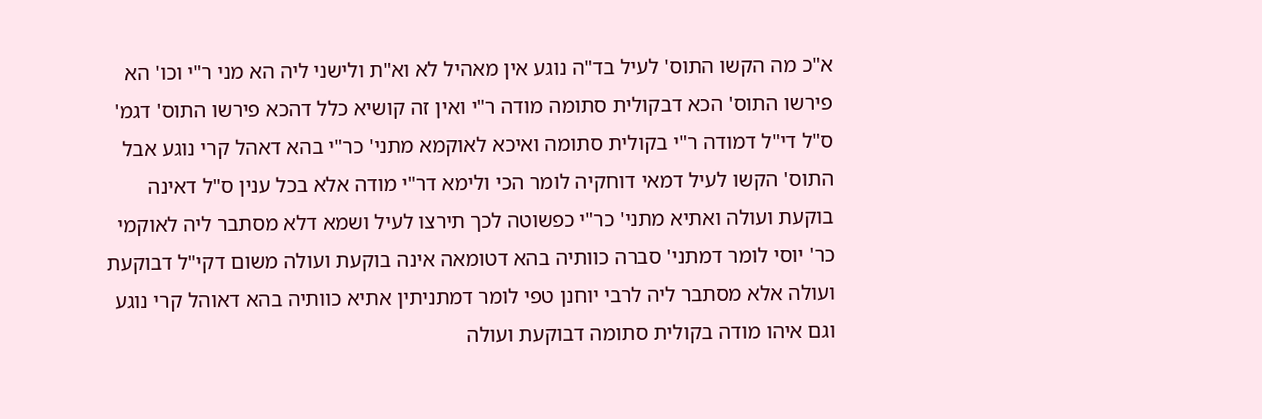א"כ מה הקשו התוס' לעיל בד"ה נוגע אין מאהיל לא וא"ת ולישני ליה הא מני ר"י וכו' הא פירשו התוס' הכא דבקולית סתומה מודה ר"י ואין זה קושיא כלל דהכא פירשו התוס' דגמ' ס"ל די"ל דמודה ר"י בקולית סתומה ואיכא לאוקמא מתני' כר"י בהא דאהל קרי נוגע אבל התוס' הקשו לעיל דמאי דוחקיה לומר הכי ולימא דר"י מודה אלא בכל ענין ס"ל דאינה בוקעת ועולה ואתיא מתני' כר"י כפשוטה לכך תירצו לעיל ושמא דלא מסתבר ליה לאוקמי כר' יוסי לומר דמתני' סברה כוותיה בהא דטומאה אינה בוקעת ועולה משום דקי"ל דבוקעת ועולה אלא מסתבר ליה לרבי יוחנן טפי לומר דמתניתין אתיא כוותיה בהא דאוהל קרי נוגע וגם איהו מודה בקולית סתומה דבוקעת ועולה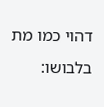דהוי כמו מת בלבושו: